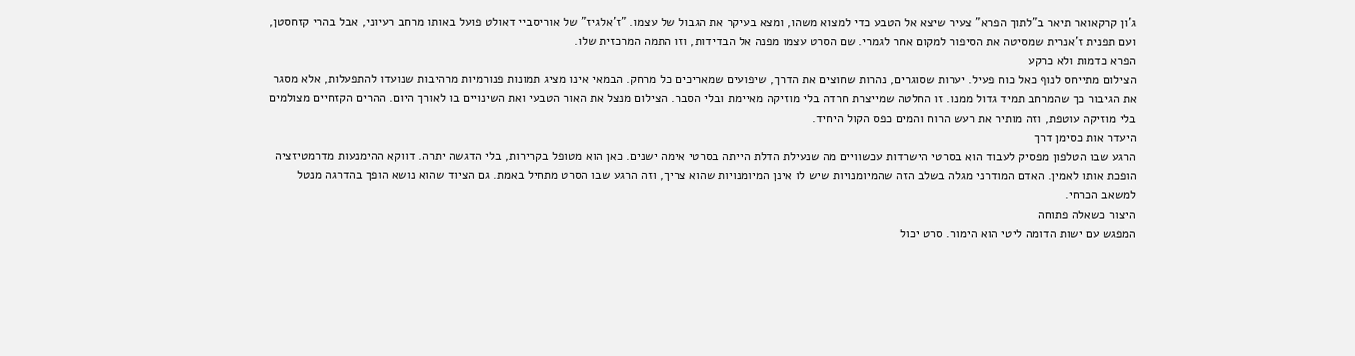ג'ון קרקאואר תיאר ב"לתוך הפרא" צעיר שיצא אל הטבע כדי למצוא משהו, ומצא בעיקר את הגבול של עצמו. "ז'אלגיז" של אוריסביי דאולט פועל באותו מרחב רעיוני, אבל בהרי קזחסטן, ועם תפנית ז'אנרית שמסיטה את הסיפור למקום אחר לגמרי. שם הסרט עצמו מפנה אל הבדידות, וזו התמה המרכזית שלו.
הפרא כדמות ולא כרקע
הצילום מתייחס לנוף כאל כוח פעיל. יערות שסוגרים, נהרות שחוצים את הדרך, שיפועים שמאריכים כל מרחק. הבמאי אינו מציג תמונות פנורמיות מרהיבות שנועדו להתפעלות, אלא מסגר את הגיבור כך שהמרחב תמיד גדול ממנו. זו החלטה שמייצרת חרדה בלי מוזיקה מאיימת ובלי הסבר. הצילום מנצל את האור הטבעי ואת השינויים בו לאורך היום. ההרים הקזחיים מצולמים בלי מוזיקה עוטפת, וזה מותיר את רעש הרוח והמים כפס הקול היחיד.
היעדר אות כסימן דרך
הרגע שבו הטלפון מפסיק לעבוד הוא בסרטי הישרדות עכשוויים מה שנעילת הדלת הייתה בסרטי אימה ישנים. כאן הוא מטופל בקרירות, בלי הדגשה יתרה. דווקא ההימנעות מדרמטיזציה הופכת אותו לאמין. האדם המודרני מגלה בשלב הזה שהמיומנויות שיש לו אינן המיומנויות שהוא צריך, וזה הרגע שבו הסרט מתחיל באמת. גם הציוד שהוא נושא הופך בהדרגה מנטל למשאב הכרחי.
היצור כשאלה פתוחה
המפגש עם ישות הדומה ליטי הוא הימור. סרט יכול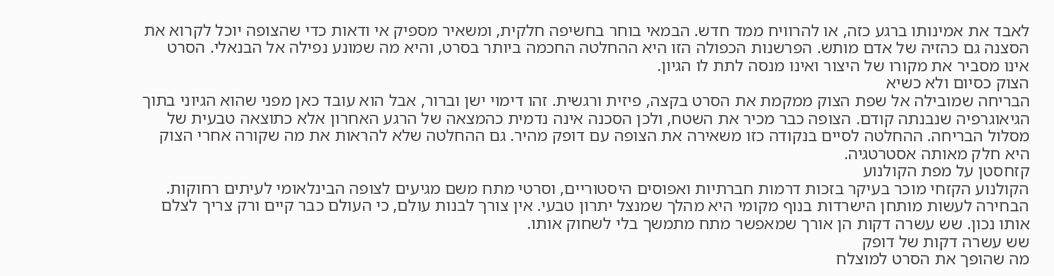לאבד את אמינותו ברגע כזה, או להרוויח ממד חדש. הבמאי בוחר בחשיפה חלקית, ומשאיר מספיק אי ודאות כדי שהצופה יוכל לקרוא את הסצנה גם כהזיה של אדם מותש. הפרשנות הכפולה הזו היא ההחלטה החכמה ביותר בסרט, והיא מה שמונע נפילה אל הבנאלי. הסרט אינו מסביר את מקורו של היצור ואינו מנסה לתת לו הגיון.
הצוק כסיום ולא כשיא
הבריחה שמובילה אל שפת הצוק ממקמת את הסרט בקצה, פיזית ורגשית. זהו דימוי ישן וברור, אבל הוא עובד כאן מפני שהוא הגיוני בתוך הגיאוגרפיה שנבנתה קודם. הצופה כבר מכיר את השטח, ולכן הסכנה אינה נדמית כהמצאה של הרגע האחרון אלא כתוצאה טבעית של מסלול הבריחה. ההחלטה לסיים בנקודה כזו משאירה את הצופה עם דופק מהיר. גם ההחלטה שלא להראות את מה שקורה אחרי הצוק היא חלק מאותה אסטרטגיה.
קזחסטן על מפת הקולנוע
הקולנוע הקזחי מוכר בעיקר בזכות דרמות חברתיות ואפוסים היסטוריים, וסרטי מתח משם מגיעים לצופה הבינלאומי לעיתים רחוקות. הבחירה לעשות מותחן הישרדות בנוף מקומי היא מהלך שמנצל יתרון טבעי. אין צורך לבנות עולם, כי העולם כבר קיים ורק צריך לצלם אותו נכון. שש עשרה דקות הן אורך שמאפשר מתח מתמשך בלי לשחוק אותו.
שש עשרה דקות של דופק
מה שהופך את הסרט למוצלח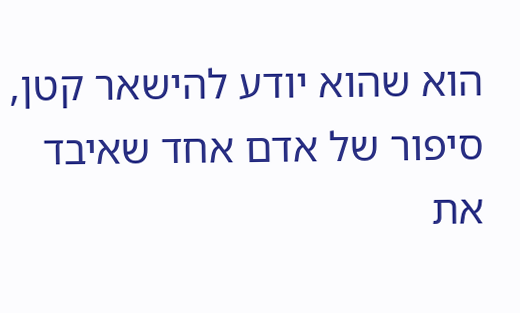הוא שהוא יודע להישאר קטן, סיפור של אדם אחד שאיבד את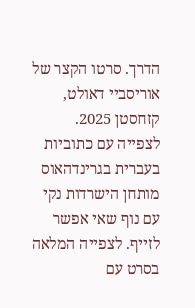הדרך. סרטו הקצר של אוריסביי דאולט, קזחסטן 2025.
לצפייה עם כתוביות בעברית בגרינדהאוס
מותחן הישרדות נקי עם נוף שאי אפשר לזייף. לצפייה המלאה בסרט עם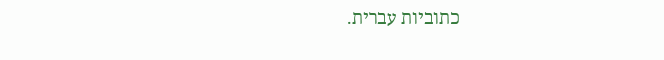כתוביות עברית.